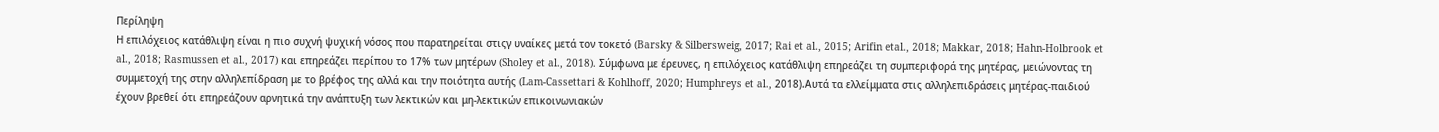Περίληψη
Η επιλόχειος κατάθλιψη είναι η πιο συχνή ψυχική νόσος που παρατηρείται στιςγ υναίκες μετά τον τοκετό (Barsky & Silbersweig, 2017; Rai et al., 2015; Arifin etal., 2018; Makkar, 2018; Hahn-Holbrook et al., 2018; Rasmussen et al., 2017) και επηρεάζει περίπου το 17% των μητέρων (Sholey et al., 2018). Σύμφωνα με έρευνες, η επιλόχειος κατάθλιψη επηρεάζει τη συμπεριφορά της μητέρας, μειώνοντας τη συμμετοχή της στην αλληλεπίδραση με το βρέφος της αλλά και την ποιότητα αυτής (Lam-Cassettari & Kohlhoff, 2020; Humphreys et al., 2018).Αυτά τα ελλείμματα στις αλληλεπιδράσεις μητέρας-παιδιού έχουν βρεθεί ότι επηρεάζουν αρνητικά την ανάπτυξη των λεκτικών και μη-λεκτικών επικοινωνιακών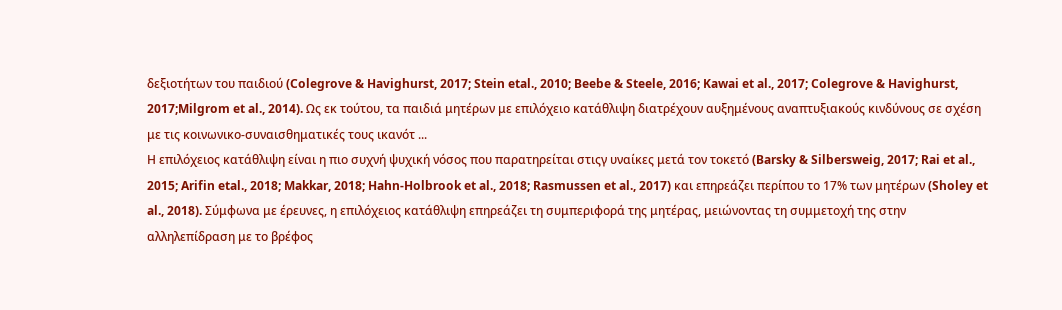δεξιοτήτων του παιδιού (Colegrove & Havighurst, 2017; Stein etal., 2010; Beebe & Steele, 2016; Kawai et al., 2017; Colegrove & Havighurst, 2017;Milgrom et al., 2014). Ως εκ τούτου, τα παιδιά μητέρων με επιλόχειο κατάθλιψη διατρέχουν αυξημένους αναπτυξιακούς κινδύνους σε σχέση με τις κοινωνικο-συναισθηματικές τους ικανότ ...
Η επιλόχειος κατάθλιψη είναι η πιο συχνή ψυχική νόσος που παρατηρείται στιςγ υναίκες μετά τον τοκετό (Barsky & Silbersweig, 2017; Rai et al., 2015; Arifin etal., 2018; Makkar, 2018; Hahn-Holbrook et al., 2018; Rasmussen et al., 2017) και επηρεάζει περίπου το 17% των μητέρων (Sholey et al., 2018). Σύμφωνα με έρευνες, η επιλόχειος κατάθλιψη επηρεάζει τη συμπεριφορά της μητέρας, μειώνοντας τη συμμετοχή της στην αλληλεπίδραση με το βρέφος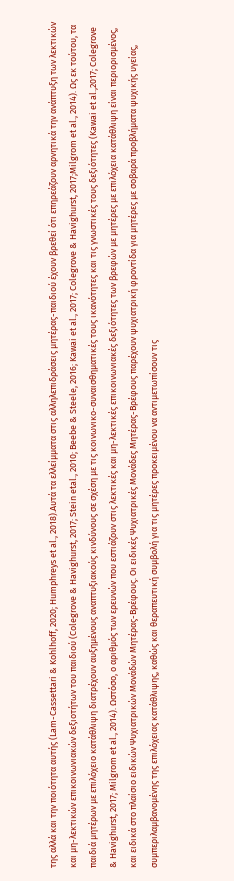της αλλά και την ποιότητα αυτής (Lam-Cassettari & Kohlhoff, 2020; Humphreys et al., 2018).Αυτά τα ελλείμματα στις αλληλεπιδράσεις μητέρας-παιδιού έχουν βρεθεί ότι επηρεάζουν αρνητικά την ανάπτυξη των λεκτικών και μη-λεκτικών επικοινωνιακών δεξιοτήτων του παιδιού (Colegrove & Havighurst, 2017; Stein etal., 2010; Beebe & Steele, 2016; Kawai et al., 2017; Colegrove & Havighurst, 2017;Milgrom et al., 2014). Ως εκ τούτου, τα παιδιά μητέρων με επιλόχειο κατάθλιψη διατρέχουν αυξημένους αναπτυξιακούς κινδύνους σε σχέση με τις κοινωνικο-συναισθηματικές τους ικανότητες και τις γνωστικές τους δεξιότητες (Kawai et al.,2017; Colegrove & Havighurst, 2017; Milgrom et al., 2014). Ωστόσο, ο αριθμός των ερευνών που εστιάζουν στις λεκτικές και μη-λεκτικές επικοινωνιακές δεξιότητες των βρεφών με μητέρες με επιλόχεια κατάθλιψη είναι περιορισμένος, και ειδικά στο πλαίσιο ειδικών Ψυχιατρικών Μονάδών Μητέρας-Βρέφους. Οι ειδικές Ψυχιατρικές Μονάδες Μητέρας-Βρέφους παρέχουν ψυχιατρική φροντίδα για μητέρες με σοβαρά προβλήματα ψυχικής υγείας, συμπεριλαμβανομένης της επιλόχειας κατάθλιψης, καθώς και θεραπευτική συμβολή για τις μητέρες προκειμένου να αντιμετωπίσουν τις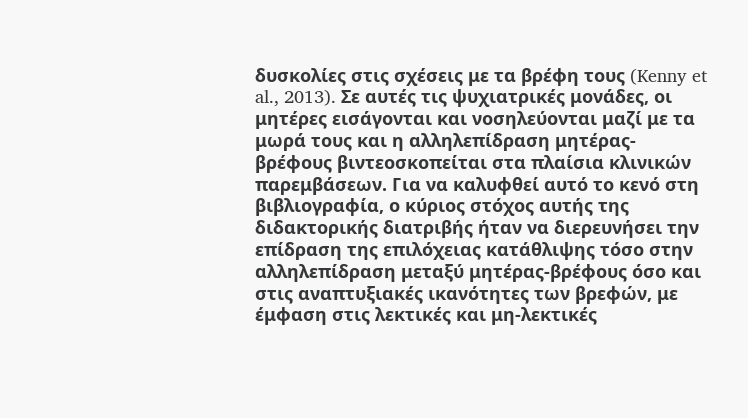δυσκολίες στις σχέσεις με τα βρέφη τους (Kenny et al., 2013). Σε αυτές τις ψυχιατρικές μονάδες, οι μητέρες εισάγονται και νοσηλεύονται μαζί με τα μωρά τους και η αλληλεπίδραση μητέρας-βρέφους βιντεοσκοπείται στα πλαίσια κλινικών παρεμβάσεων. Για να καλυφθεί αυτό το κενό στη βιβλιογραφία, ο κύριος στόχος αυτής της διδακτορικής διατριβής ήταν να διερευνήσει την επίδραση της επιλόχειας κατάθλιψης τόσο στην αλληλεπίδραση μεταξύ μητέρας-βρέφους όσο και στις αναπτυξιακές ικανότητες των βρεφών, με έμφαση στις λεκτικές και μη-λεκτικές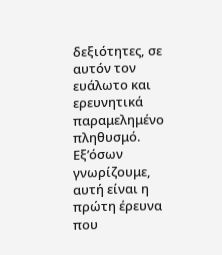δεξιότητες, σε αυτόν τον ευάλωτο και ερευνητικά παραμελημένο πληθυσμό. Εξ’όσων γνωρίζουμε, αυτή είναι η πρώτη έρευνα που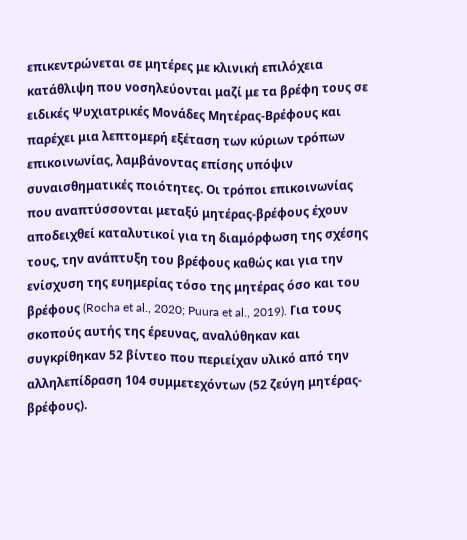επικεντρώνεται σε μητέρες με κλινική επιλόχεια κατάθλιψη που νοσηλεύονται μαζί με τα βρέφη τους σε ειδικές Ψυχιατρικές Μονάδες Μητέρας-Βρέφους και παρέχει μια λεπτομερή εξέταση των κύριων τρόπων επικοινωνίας, λαμβάνοντας επίσης υπόψιν συναισθηματικές ποιότητες. Οι τρόποι επικοινωνίας που αναπτύσσονται μεταξύ μητέρας-βρέφους έχουν αποδειχθεί καταλυτικοί για τη διαμόρφωση της σχέσης τους, την ανάπτυξη του βρέφους καθώς και για την ενίσχυση της ευημερίας τόσο της μητέρας όσο και του βρέφους (Rocha et al., 2020; Puura et al., 2019). Για τους σκοπούς αυτής της έρευνας, αναλύθηκαν και συγκρίθηκαν 52 βίντεο που περιείχαν υλικό από την αλληλεπίδραση 104 συμμετεχόντων (52 ζεύγη μητέρας-βρέφους).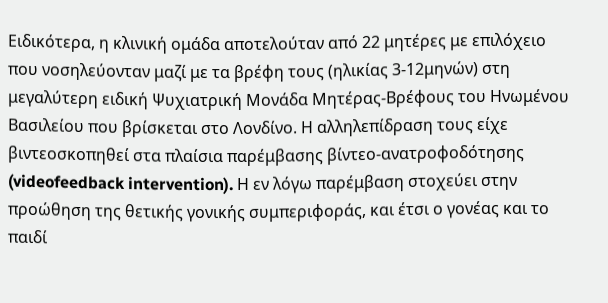Ειδικότερα, η κλινική ομάδα αποτελούταν από 22 μητέρες με επιλόχειο που νοσηλεύονταν μαζί με τα βρέφη τους (ηλικίας 3-12μηνών) στη μεγαλύτερη ειδική Ψυχιατρική Μονάδα Μητέρας-Βρέφους του Ηνωμένου Βασιλείου που βρίσκεται στο Λονδίνο. Η αλληλεπίδραση τους είχε βιντεοσκοπηθεί στα πλαίσια παρέμβασης βίντεο-ανατροφοδότησης (videofeedback intervention). Η εν λόγω παρέμβαση στοχεύει στην προώθηση της θετικής γονικής συμπεριφοράς, και έτσι ο γονέας και το παιδί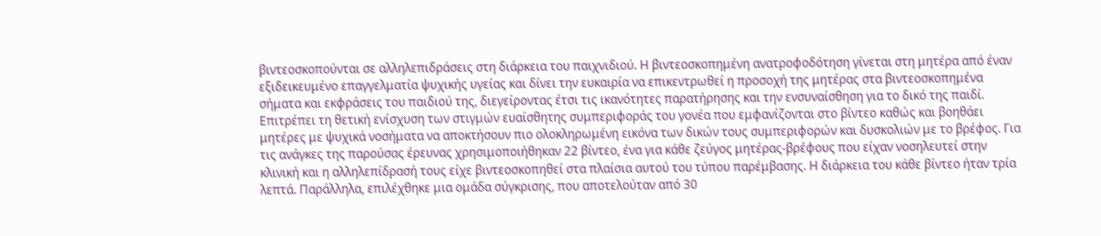βιντεοσκοπούνται σε αλληλεπιδράσεις στη διάρκεια του παιχνιδιού. Η βιντεοσκοπημένη ανατροφοδότηση γίνεται στη μητέρα από έναν εξιδεικευμένο επαγγελματία ψυχικής υγείας και δίνει την ευκαιρία να επικεντρωθεί η προσοχή της μητέρας στα βιντεοσκοπημένα σήματα και εκφράσεις του παιδιού της, διεγείροντας έτσι τις ικανότητες παρατήρησης και την ενσυναίσθηση για το δικό της παιδί. Επιτρέπει τη θετική ενίσχυση των στιγμών ευαίσθητης συμπεριφοράς του γονέα που εμφανίζονται στο βίντεο καθώς και βοηθάει μητέρες με ψυχικά νοσήματα να αποκτήσουν πιο ολοκληρωμένη εικόνα των δικών τους συμπεριφορών και δυσκολιών με το βρέφος. Για τις ανάγκες της παρούσας έρευνας χρησιμοποιήθηκαν 22 βίντεο, ένα για κάθε ζεύγος μητέρας-βρέφους που είχαν νοσηλευτεί στην κλινική και η αλληλεπίδρασή τους είχε βιντεοσκοπηθεί στα πλαίσια αυτού του τύπου παρέμβασης. Η διάρκεια του κάθε βίντεο ήταν τρία λεπτά. Παράλληλα, επιλέχθηκε μια ομάδα σύγκρισης, που αποτελούταν από 30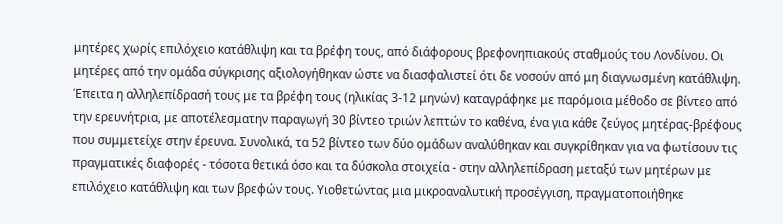μητέρες χωρίς επιλόχειο κατάθλιψη και τα βρέφη τους, από διάφορους βρεφονηπιακούς σταθμούς του Λονδίνου. Οι μητέρες από την ομάδα σύγκρισης αξιολογήθηκαν ώστε να διασφαλιστεί ότι δε νοσούν από μη διαγνωσμένη κατάθλιψη. Έπειτα η αλληλεπίδρασή τους με τα βρέφη τους (ηλικίας 3-12 μηνών) καταγράφηκε με παρόμοια μέθοδο σε βίντεο από την ερευνήτρια, με αποτέλεσματην παραγωγή 30 βίντεο τριών λεπτών το καθένα, ένα για κάθε ζεύγος μητέρας-βρέφους που συμμετείχε στην έρευνα. Συνολικά, τα 52 βίντεο των δύο ομάδων αναλύθηκαν και συγκρίθηκαν για να φωτίσουν τις πραγματικές διαφορές - τόσοτα θετικά όσο και τα δύσκολα στοιχεία - στην αλληλεπίδραση μεταξύ των μητέρων με επιλόχειο κατάθλιψη και των βρεφών τους. Υιοθετώντας μια μικροαναλυτική προσέγγιση, πραγματοποιήθηκε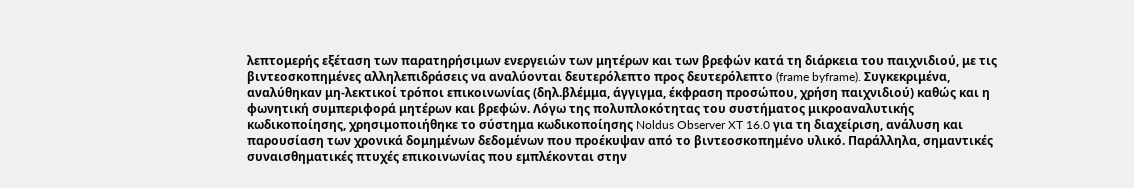λεπτομερής εξέταση των παρατηρήσιμων ενεργειών των μητέρων και των βρεφών κατά τη διάρκεια του παιχνιδιού, με τις βιντεοσκοπημένες αλληλεπιδράσεις να αναλύονται δευτερόλεπτο προς δευτερόλεπτο (frame byframe). Συγκεκριμένα, αναλύθηκαν μη-λεκτικοί τρόποι επικοινωνίας (δηλ.βλέμμα, άγγιγμα, έκφραση προσώπου, χρήση παιχνιδιού) καθώς και η φωνητική συμπεριφορά μητέρων και βρεφών. Λόγω της πολυπλοκότητας του συστήματος μικροαναλυτικής κωδικοποίησης, χρησιμοποιήθηκε το σύστημα κωδικοποίησης Noldus Observer XT 16.0 για τη διαχείριση, ανάλυση και παρουσίαση των χρονικά δομημένων δεδομένων που προέκυψαν από το βιντεοσκοπημένο υλικό. Παράλληλα, σημαντικές συναισθηματικές πτυχές επικοινωνίας που εμπλέκονται στην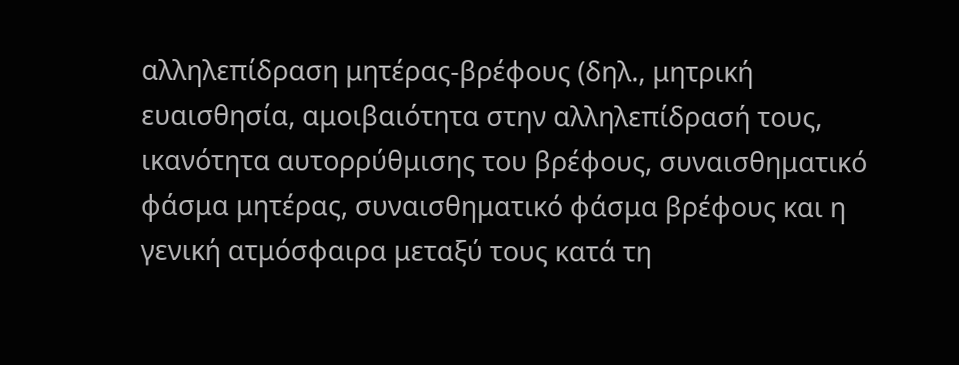αλληλεπίδραση μητέρας-βρέφους (δηλ., μητρική ευαισθησία, αμοιβαιότητα στην αλληλεπίδρασή τους, ικανότητα αυτορρύθμισης του βρέφους, συναισθηματικό φάσμα μητέρας, συναισθηματικό φάσμα βρέφους και η γενική ατμόσφαιρα μεταξύ τους κατά τη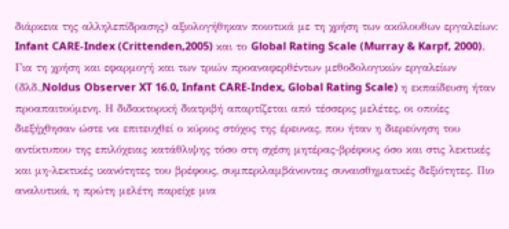διάρκεια της αλληλεπίδρασης) αξιολογήθηκαν ποιοτικά με τη χρήση των ακόλουθων εργαλείων: Infant CARE-Index (Crittenden,2005) και το Global Rating Scale (Murray & Karpf, 2000). Για τη χρήση και εφαρμογή και των τριών προαναφερθέντων μεθοδολογικών εργαλείων (δλδ.,Noldus Observer XT 16.0, Infant CARE-Index, Global Rating Scale) η εκπαίδευση ήταν προαπαιτούμενη. Η διδακτορική διατριβή απαρτίζεται από τέσσερις μελέτες, οι οποίες διεξήχθησαν ώστε να επιτευχθεί ο κύριος στόχος της έρευνας, που ήταν η διερεύνηση του αντίκτυπου της επιλόχειας κατάθλιψης τόσο στη σχέση μητέρας-βρέφους όσο και στις λεκτικές και μη-λεκτικές ικανότητες του βρέφους, συμπεριλαμβάνοντας συναισθηματικές δεξιότητες. Πιο αναλυτικά, η πρώτη μελέτη παρείχε μια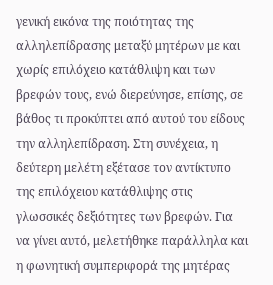γενική εικόνα της ποιότητας της αλληλεπίδρασης μεταξύ μητέρων με και χωρίς επιλόχειο κατάθλιψη και των βρεφών τους, ενώ διερεύνησε, επίσης, σε βάθος τι προκύπτει από αυτού του είδους την αλληλεπίδραση. Στη συνέχεια, η δεύτερη μελέτη εξέτασε τον αντίκτυπο της επιλόχειου κατάθλιψης στις γλωσσικές δεξιότητες των βρεφών. Για να γίνει αυτό, μελετήθηκε παράλληλα και η φωνητική συμπεριφορά της μητέρας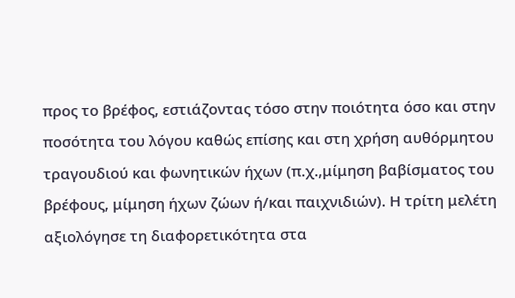προς το βρέφος, εστιάζοντας τόσο στην ποιότητα όσο και στην ποσότητα του λόγου καθώς επίσης και στη χρήση αυθόρμητου τραγουδιού και φωνητικών ήχων (π.χ.,μίμηση βαβίσματος του βρέφους, μίμηση ήχων ζώων ή/και παιχνιδιών). Η τρίτη μελέτη αξιολόγησε τη διαφορετικότητα στα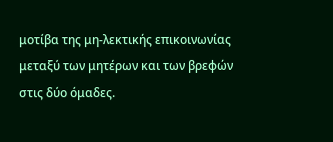μοτίβα της μη-λεκτικής επικοινωνίας μεταξύ των μητέρων και των βρεφών στις δύο όμαδες.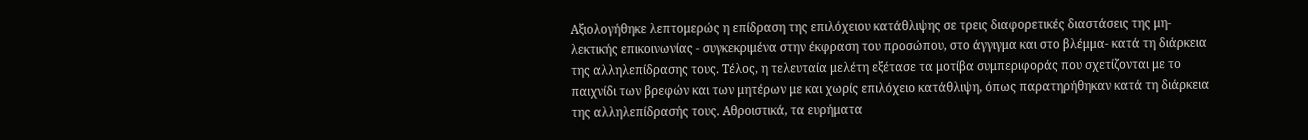Αξιολογήθηκε λεπτομερώς η επίδραση της επιλόχειου κατάθλιψης σε τρεις διαφορετικές διαστάσεις της μη-λεκτικής επικοινωνίας - συγκεκριμένα στην έκφραση του προσώπου, στο άγγιγμα και στο βλέμμα- κατά τη διάρκεια της αλληλεπίδρασης τους. Τέλος, η τελευταία μελέτη εξέτασε τα μοτίβα συμπεριφοράς που σχετίζονται με το παιχνίδι των βρεφών και των μητέρων με και χωρίς επιλόχειο κατάθλιψη, όπως παρατηρήθηκαν κατά τη διάρκεια της αλληλεπίδρασής τους. Αθροιστικά, τα ευρήματα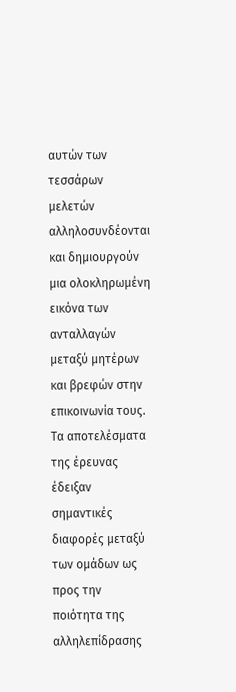αυτών των τεσσάρων μελετών αλληλοσυνδέονται και δημιουργούν μια ολοκληρωμένη εικόνα των ανταλλαγών μεταξύ μητέρων και βρεφών στην επικοινωνία τους. Τα αποτελέσματα της έρευνας έδειξαν σημαντικές διαφορές μεταξύ των ομάδων ως προς την ποιότητα της αλληλεπίδρασης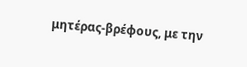μητέρας-βρέφους, με την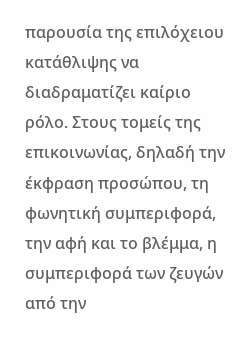παρουσία της επιλόχειου κατάθλιψης να διαδραματίζει καίριο ρόλο. Στους τομείς της επικοινωνίας, δηλαδή την έκφραση προσώπου, τη φωνητική συμπεριφορά, την αφή και το βλέμμα, η συμπεριφορά των ζευγών από την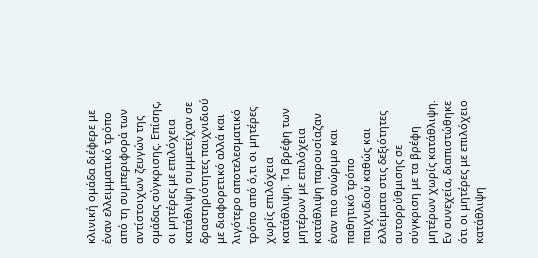κλινική ομάδα διέφερε με έναν ελλειμματικό τρόπο από τη συμπεριφορά των αντίστοιχων ζευγών της ομάδας σύγκρισης. Επίσης, οι μητέρες με επιλόχεια κατάθλιψη συμμετείχαν σε δραστηριότητες παιχνιδιού με διαφορετικό αλλά και λιγότερο αποτελεσματικό τρόπο από ό,τι οι μητέρες χωρίς επιλόχεια κατάθλιψη. Τα βρέφη των μητέρων με επιλόχεια κατάθλιψη παρουσίαζαν έναν πιο ανώριμο και παθητικό τρόπο παιχνιδιού καθώς και ελλείματα στις δεξιότητες αυτορρύθμισης σε σύγκριση με τα βρέφη μητέρων χωρίς κατάθλιψη. Εν συνεχεία, διαπιστώθηκε ότι οι μητέρες με επιλόχειο κατάθλιψη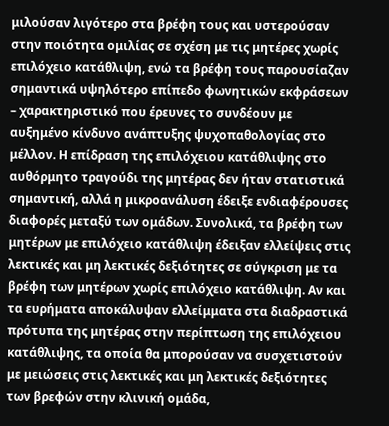μιλούσαν λιγότερο στα βρέφη τους και υστερούσαν στην ποιότητα ομιλίας σε σχέση με τις μητέρες χωρίς επιλόχειο κατάθλιψη, ενώ τα βρέφη τους παρουσίαζαν σημαντικά υψηλότερο επίπεδο φωνητικών εκφράσεων – χαρακτηριστικό που έρευνες το συνδέουν με αυξημένο κίνδυνο ανάπτυξης ψυχοπαθολογίας στο μέλλον. Η επίδραση της επιλόχειου κατάθλιψης στο αυθόρμητο τραγούδι της μητέρας δεν ήταν στατιστικά σημαντική, αλλά η μικροανάλυση έδειξε ενδιαφέρουσες διαφορές μεταξύ των ομάδων. Συνολικά, τα βρέφη των μητέρων με επιλόχειο κατάθλιψη έδειξαν ελλείψεις στις λεκτικές και μη λεκτικές δεξιότητες σε σύγκριση με τα βρέφη των μητέρων χωρίς επιλόχειο κατάθλιψη. Αν και τα ευρήματα αποκάλυψαν ελλείμματα στα διαδραστικά πρότυπα της μητέρας στην περίπτωση της επιλόχειου κατάθλιψης, τα οποία θα μπορούσαν να συσχετιστούν με μειώσεις στις λεκτικές και μη λεκτικές δεξιότητες των βρεφών στην κλινική ομάδα,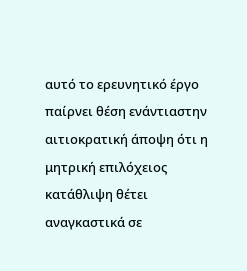αυτό το ερευνητικό έργο παίρνει θέση ενάντιαστην αιτιοκρατική άποψη ότι η μητρική επιλόχειος κατάθλιψη θέτει αναγκαστικά σε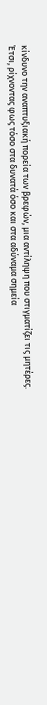κίνδυνο την αναπτυξιακή πορεία των βρεφών, μια αντίληψη που στιγματίζει τις μητέρες. Έτσι, ρίχνοντας φως τόσο στα δυνατά όσο και στα αδύναμα σημεία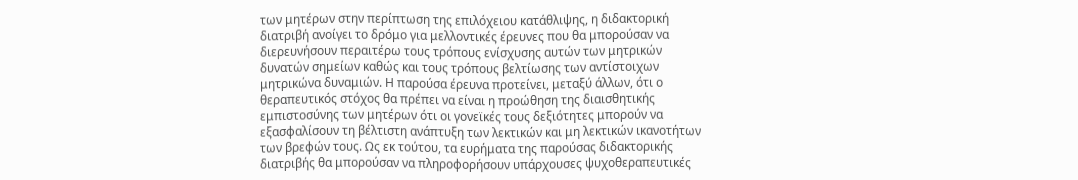των μητέρων στην περίπτωση της επιλόχειου κατάθλιψης, η διδακτορική διατριβή ανοίγει το δρόμο για μελλοντικές έρευνες που θα μπορούσαν να διερευνήσουν περαιτέρω τους τρόπους ενίσχυσης αυτών των μητρικών δυνατών σημείων καθώς και τους τρόπους βελτίωσης των αντίστοιχων μητρικώνα δυναμιών. Η παρούσα έρευνα προτείνει, μεταξύ άλλων, ότι ο θεραπευτικός στόχος θα πρέπει να είναι η προώθηση της διαισθητικής εμπιστοσύνης των μητέρων ότι οι γονεϊκές τους δεξιότητες μπορούν να εξασφαλίσουν τη βέλτιστη ανάπτυξη των λεκτικών και μη λεκτικών ικανοτήτων των βρεφών τους. Ως εκ τούτου, τα ευρήματα της παρούσας διδακτορικής διατριβής θα μπορούσαν να πληροφορήσουν υπάρχουσες ψυχοθεραπευτικές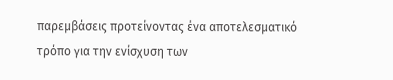παρεμβάσεις προτείνοντας ένα αποτελεσματικό τρόπο για την ενίσχυση των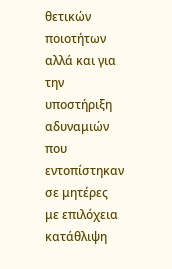θετικών ποιοτήτων αλλά και για την υποστήριξη αδυναμιών που εντοπίστηκαν σε μητέρες με επιλόχεια κατάθλιψη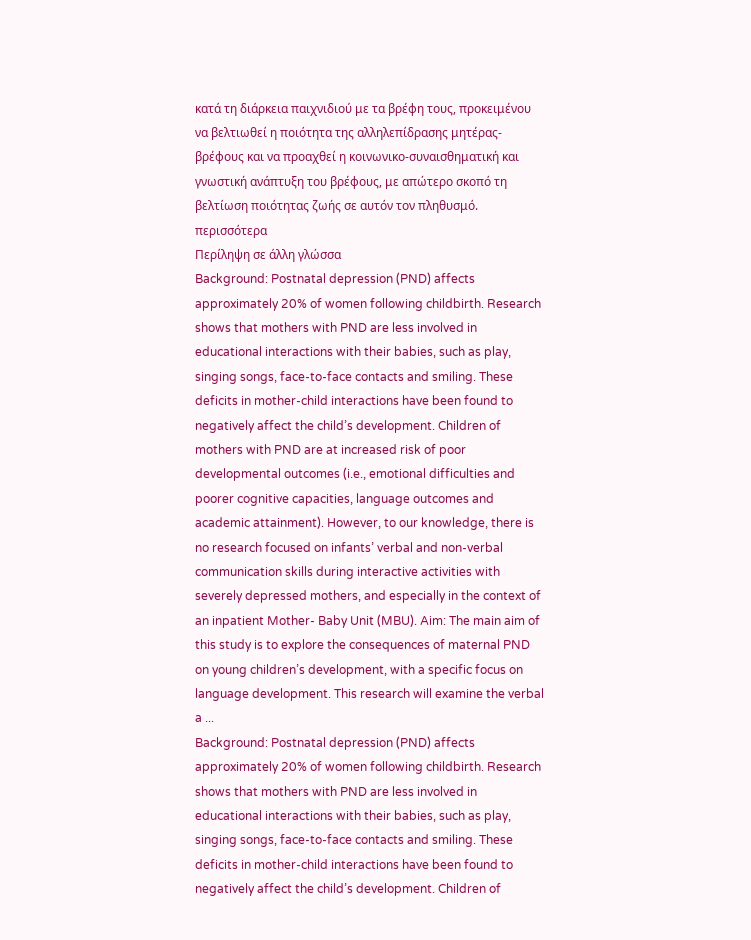κατά τη διάρκεια παιχνιδιού με τα βρέφη τους, προκειμένου να βελτιωθεί η ποιότητα της αλληλεπίδρασης μητέρας-βρέφους και να προαχθεί η κοινωνικο-συναισθηματική και γνωστική ανάπτυξη του βρέφους, με απώτερο σκοπό τη βελτίωση ποιότητας ζωής σε αυτόν τον πληθυσμό.
περισσότερα
Περίληψη σε άλλη γλώσσα
Background: Postnatal depression (PND) affects approximately 20% of women following childbirth. Research shows that mothers with PND are less involved in educational interactions with their babies, such as play, singing songs, face-to-face contacts and smiling. These deficits in mother-child interactions have been found to negatively affect the child’s development. Children of mothers with PND are at increased risk of poor developmental outcomes (i.e., emotional difficulties and poorer cognitive capacities, language outcomes and academic attainment). However, to our knowledge, there is no research focused on infants’ verbal and non-verbal communication skills during interactive activities with severely depressed mothers, and especially in the context of an inpatient Mother- Baby Unit (MBU). Aim: The main aim of this study is to explore the consequences of maternal PND on young children’s development, with a specific focus on language development. This research will examine the verbal a ...
Background: Postnatal depression (PND) affects approximately 20% of women following childbirth. Research shows that mothers with PND are less involved in educational interactions with their babies, such as play, singing songs, face-to-face contacts and smiling. These deficits in mother-child interactions have been found to negatively affect the child’s development. Children of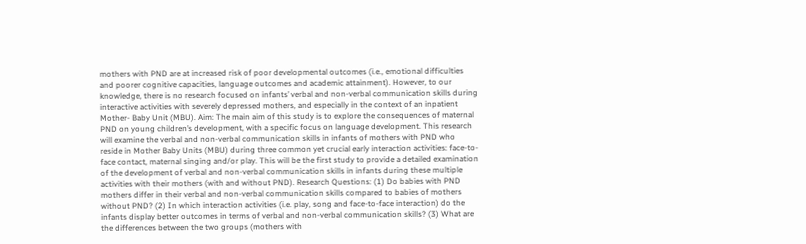mothers with PND are at increased risk of poor developmental outcomes (i.e., emotional difficulties and poorer cognitive capacities, language outcomes and academic attainment). However, to our knowledge, there is no research focused on infants’ verbal and non-verbal communication skills during interactive activities with severely depressed mothers, and especially in the context of an inpatient Mother- Baby Unit (MBU). Aim: The main aim of this study is to explore the consequences of maternal PND on young children’s development, with a specific focus on language development. This research will examine the verbal and non-verbal communication skills in infants of mothers with PND who reside in Mother Baby Units (MBU) during three common yet crucial early interaction activities: face-to-face contact, maternal singing and/or play. This will be the first study to provide a detailed examination of the development of verbal and non-verbal communication skills in infants during these multiple activities with their mothers (with and without PND). Research Questions: (1) Do babies with PND mothers differ in their verbal and non-verbal communication skills compared to babies of mothers without PND? (2) In which interaction activities (i.e. play, song and face-to-face interaction) do the infants display better outcomes in terms of verbal and non-verbal communication skills? (3) What are the differences between the two groups (mothers with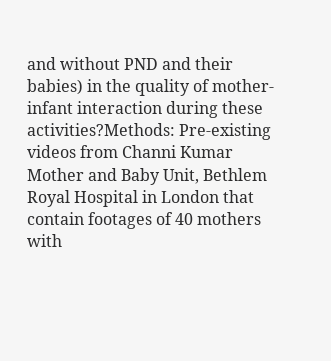and without PND and their babies) in the quality of mother-infant interaction during these activities?Methods: Pre-existing videos from Channi Kumar Mother and Baby Unit, Bethlem Royal Hospital in London that contain footages of 40 mothers with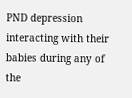PND depression interacting with their babies during any of the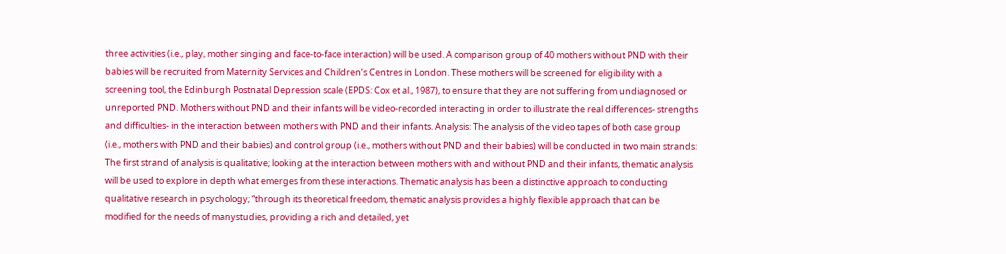three activities (i.e., play, mother singing and face-to-face interaction) will be used. A comparison group of 40 mothers without PND with their babies will be recruited from Maternity Services and Children’s Centres in London. These mothers will be screened for eligibility with a screening tool, the Edinburgh Postnatal Depression scale (EPDS: Cox et al., 1987), to ensure that they are not suffering from undiagnosed or unreported PND. Mothers without PND and their infants will be video-recorded interacting in order to illustrate the real differences- strengths and difficulties- in the interaction between mothers with PND and their infants. Analysis: The analysis of the video tapes of both case group (i.e., mothers with PND and their babies) and control group (i.e., mothers without PND and their babies) will be conducted in two main strands: The first strand of analysis is qualitative; looking at the interaction between mothers with and without PND and their infants, thematic analysis will be used to explore in depth what emerges from these interactions. Thematic analysis has been a distinctive approach to conducting qualitative research in psychology; “through its theoretical freedom, thematic analysis provides a highly flexible approach that can be modified for the needs of manystudies, providing a rich and detailed, yet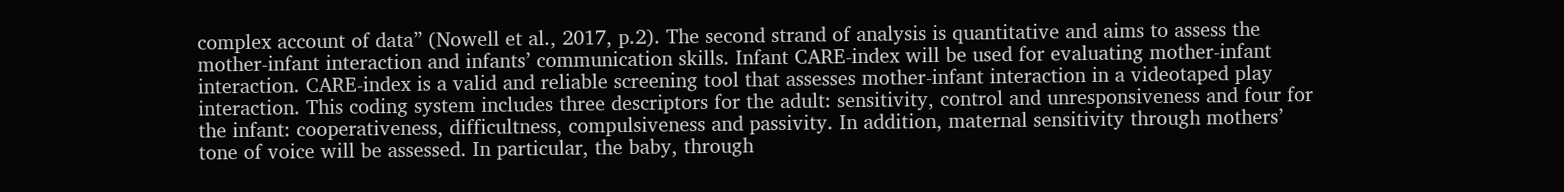complex account of data” (Nowell et al., 2017, p.2). The second strand of analysis is quantitative and aims to assess the mother-infant interaction and infants’ communication skills. Infant CARE-index will be used for evaluating mother-infant interaction. CARE-index is a valid and reliable screening tool that assesses mother-infant interaction in a videotaped play interaction. This coding system includes three descriptors for the adult: sensitivity, control and unresponsiveness and four for the infant: cooperativeness, difficultness, compulsiveness and passivity. In addition, maternal sensitivity through mothers’ tone of voice will be assessed. In particular, the baby, through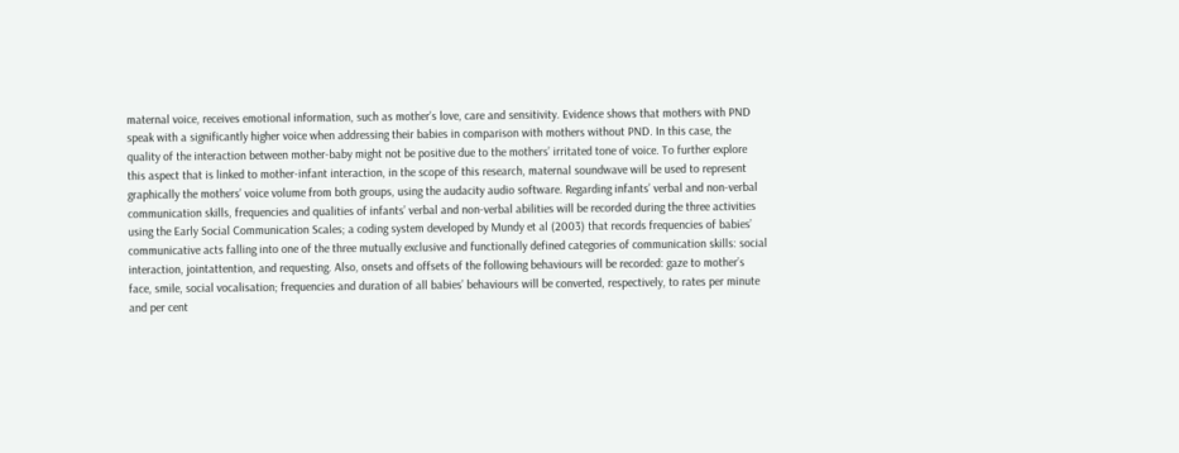maternal voice, receives emotional information, such as mother’s love, care and sensitivity. Evidence shows that mothers with PND speak with a significantly higher voice when addressing their babies in comparison with mothers without PND. In this case, the quality of the interaction between mother-baby might not be positive due to the mothers’ irritated tone of voice. To further explore this aspect that is linked to mother-infant interaction, in the scope of this research, maternal soundwave will be used to represent graphically the mothers’ voice volume from both groups, using the audacity audio software. Regarding infants’ verbal and non-verbal communication skills, frequencies and qualities of infants’ verbal and non-verbal abilities will be recorded during the three activities using the Early Social Communication Scales; a coding system developed by Mundy et al (2003) that records frequencies of babies’ communicative acts falling into one of the three mutually exclusive and functionally defined categories of communication skills: social interaction, jointattention, and requesting. Also, onsets and offsets of the following behaviours will be recorded: gaze to mother’s face, smile, social vocalisation; frequencies and duration of all babies’ behaviours will be converted, respectively, to rates per minute and per cent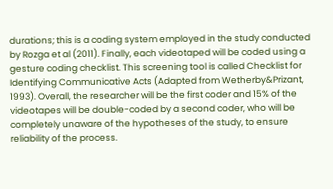durations; this is a coding system employed in the study conducted by Rozga et al (2011). Finally, each videotaped will be coded using a gesture coding checklist. This screening tool is called Checklist for Identifying Communicative Acts (Adapted from Wetherby&Prizant, 1993). Overall, the researcher will be the first coder and 15% of the videotapes will be double-coded by a second coder, who will be completely unaware of the hypotheses of the study, to ensure reliability of the process.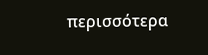περισσότερα